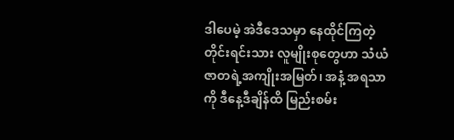ဒါပေမဲ့ အဲဒီဒေသမှာ နေထိုင်ကြတဲ့တိုင်းရင်းသား လူမျိုးစုတွေဟာ သံယံဇာတရဲ့အကျိုးအမြတ်၊ အနံ့ အရသာကို ဒီနေ့ဒီချိန်ထိ မြည်းစမ်း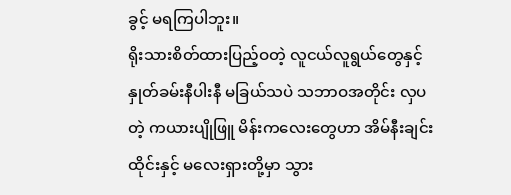ခွင့် မရကြပါဘူး။
ရိုးသားစိတ်ထားပြည့်ဝတဲ့ လူငယ်လူရွယ်တွေနှင့် နှုတ်ခမ်းနီပါးနီ မခြယ်သပဲ သဘာဝအတိုင်း လှပတဲ့ ကယားပျိုဖြူ မိန်းကလေးတွေဟာ အိမ်နီးချင်း ထိုင်းနှင့် မလေးရှားတို့မှာ သွား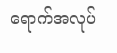ရောက်အလုပ်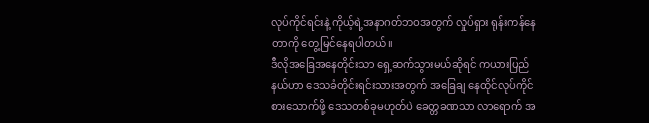လုပ်ကိုင်ရင်းနဲ့ ကိုယ့်ရဲ့အနာဂတ်ဘဝအတွက် လှုပ်ရှား ရုန်းကန်နေတာကို တွေ့မြင်နေရပါတယ်။
ဒီလိုအခြေအနေတိုင်းသာ ရှေ့ဆက်သွားမယ်ဆိုရင် ကယားပြည်နယ်ဟာ ဒေသခံတိုင်းရင်းသားအတွက် အခြေချ နေထိုင်လုပ်ကိုင်စားသောက်ဖို့ ဒေသတစ်ခုမဟုတ်ပဲ ခေတ္တခဏသာ လာရောက် အ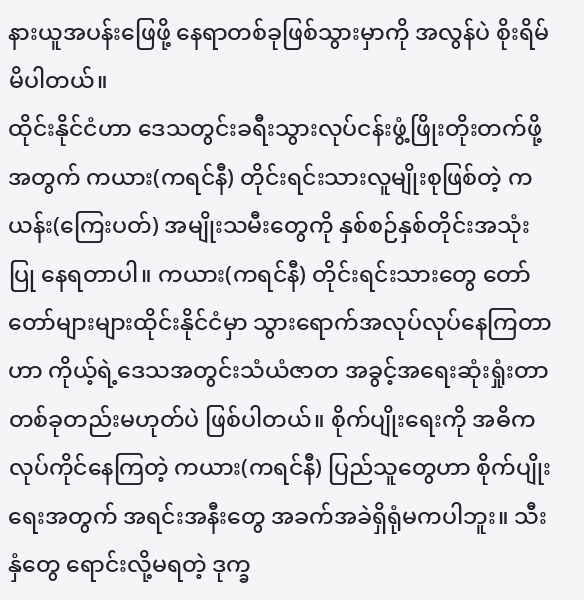နားယူအပန်းဖြေဖို့ နေရာတစ်ခုဖြစ်သွားမှာကို အလွန်ပဲ စိုးရိမ်မိပါတယ်။
ထိုင်းနိုင်ငံဟာ ဒေသတွင်းခရီးသွားလုပ်ငန်းဖွံ့ဖြိုးတိုးတက်ဖို့အတွက် ကယား(ကရင်နီ) တိုင်းရင်းသားလူမျိုးစုဖြစ်တဲ့ ကယန်း(ကြေးပတ်) အမျိုးသမီးတွေကို နှစ်စဉ်နှစ်တိုင်းအသုံးပြု နေရတာပါ။ ကယား(ကရင်နီ) တိုင်းရင်းသားတွေ တော်တော်များများထိုင်းနိုင်ငံမှာ သွားရောက်အလုပ်လုပ်နေကြတာဟာ ကိုယ့်ရဲ့ဒေသအတွင်းသံယံဇာတ အခွင့်အရေးဆုံးရှုံးတာ တစ်ခုတည်းမဟုတ်ပဲ ဖြစ်ပါတယ်။ စိုက်ပျိုးရေးကို အဓိကလုပ်ကိုင်နေကြတဲ့ ကယား(ကရင်နီ) ပြည်သူတွေဟာ စိုက်ပျိုးရေးအတွက် အရင်းအနီးတွေ အခက်အခဲရှိရုံမကပါဘူး။ သီးနှံတွေ ရောင်းလို့မရတဲ့ ဒုက္ခ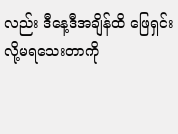လည်း ဒီနေ့ဒီအချိန်ထိ ဖြေရှင်းလို့မရသေးတာကို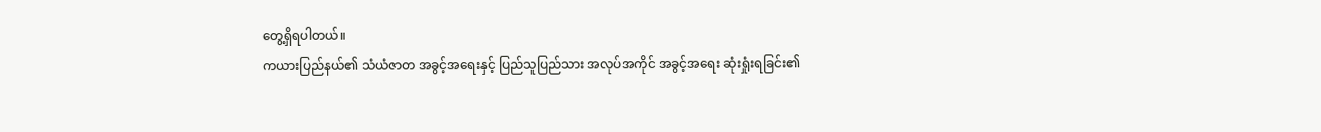တွေ့ရှိရပါတယ်။
ကယားပြည်နယ်၏ သံယံဇာတ အခွင့်အရေးနှင့် ပြည်သူပြည်သား အလုပ်အကိုင် အခွင့်အရေး ဆုံးရှုံးရခြင်း၏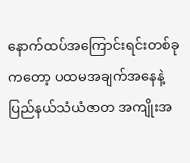နောက်ထပ်အကြောင်းရင်းတစ်ခုကတော့ ပထမအချက်အနေနဲ့ ပြည်နယ်သံယံဇာတ အကျိုးအ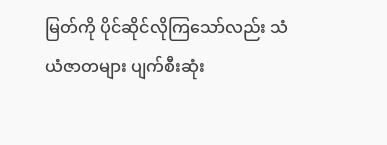မြတ်ကို ပိုင်ဆိုင်လိုကြသော်လည်း သံယံဇာတများ ပျက်စီးဆုံး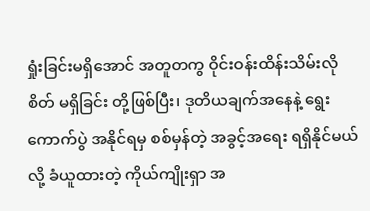ရှုံးခြင်းမရှိအောင် အတူတကွ ဝိုင်းဝန်းထိန်းသိမ်းလိုစိတ် မရှိခြင်း တို့ဖြစ်ပြီး၊ ဒုတိယချက်အနေနဲ့ ရွေးကောက်ပွဲ အနိုင်ရမှ စစ်မှန်တဲ့ အခွင့်အရေး ရရှိနိုင်မယ်လို့ ခံယူထားတဲ့ ကိုယ်ကျိုးရှာ အ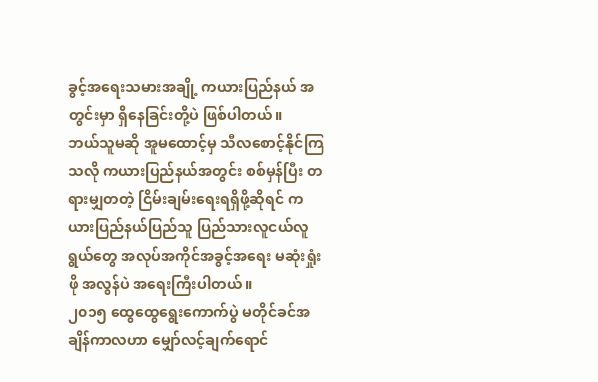ခွင့်အရေးသမားအချို့ ကယားပြည်နယ် အတွင်းမှာ ရှိနေခြင်းတို့ပဲ ဖြစ်ပါတယ်။
ဘယ်သူမဆို အူမထောင့်မှ သီလစောင့်နိုင်ကြသလို ကယားပြည်နယ်အတွင်း စစ်မှန်ပြီး တရားမျှတတဲ့ ငြိမ်းချမ်းရေးရရှိဖို့ဆိုရင် ကယားပြည်နယ်ပြည်သူ ပြည်သားလူငယ်လူရွယ်တွေ အလုပ်အကိုင်အခွင့်အရေး မဆုံးရှုံးဖို အလွန်ပဲ အရေးကြီးပါတယ်။
၂၀၁၅ ထွေထွေရွေးကောက်ပွဲ မတိုင်ခင်အချိန်ကာလဟာ မျှော်လင့်ချက်ရောင်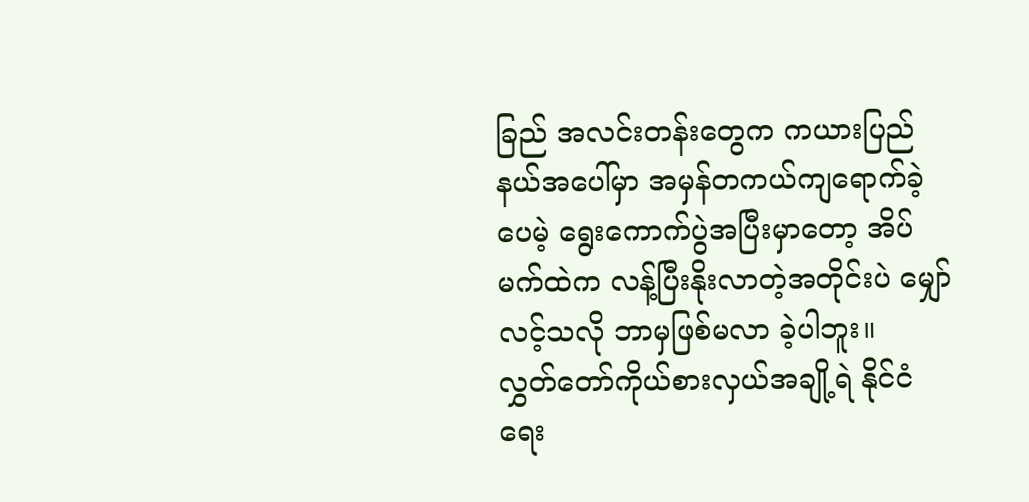ခြည် အလင်းတန်းတွေက ကယားပြည်နယ်အပေါ်မှာ အမှန်တကယ်ကျရောက်ခဲ့ပေမဲ့ ရွေးကောက်ပွဲအပြီးမှာတော့ အိပ်မက်ထဲက လန့်ပြီးနိုးလာတဲ့အတိုင်းပဲ မျှော်လင့်သလို ဘာမှဖြစ်မလာ ခဲ့ပါဘူး။
လွှတ်တော်ကိုယ်စားလှယ်အချို့ရဲ နိုင်ငံရေး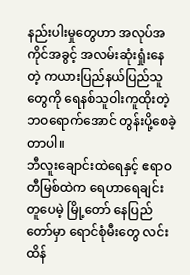နည်းပါးမှုတွေဟာ အလုပ်အကိုင်အခွင့် အလမ်းဆုံးရှုံးနေတဲ့ ကယားပြည်နယ်ပြည်သူတွေကို ရေနစ်သူဝါးကူထိုးတဲ့ ဘဝရောက်အောင် တွန်းပို့စေခဲ့တာပါ။
ဘီလူးချောင်းထဲရေနှင့် ဧရာဝတီမြစ်ထဲက ရေဟာရေချင်းတူပေမဲ့ မြို့တော် နေပြည်တော်မှာ ရောင်စုံမီးတွေ လင်းထိန်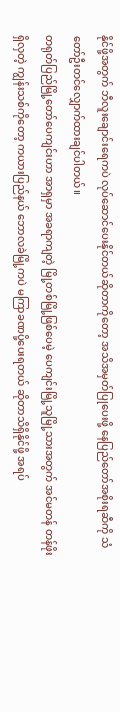နိုင်ဖို့အတွက် ဘီလူးချောင်းရေကပဲ လုပ်ဆောင်ပေးနိုင်တယ်ဆိုတာကိုတော့ အသိအမှတ်ပြုပေးဖို့ နေပြည်တော်အစိုးရဆီကို သံတော်ဦးတင်လျှောက်ထားချင်ပါတယ်။
တရုတ်ပြည်မြို့တော်ပေကျင်းဟာ အာရှမှာ အခရာကျတဲ့ မြို့တစ်မြို့ဖြစ်ပေမဲ့ ပေကျင်းမြို့သူမြို့သားအတွက် အင်မတန် တန်ဖိုးရှိလှတဲ့ ကျွန်းသစ်ကိုတော့ ကယားပြည်နယ် ဘောလခဲမြို့ကပဲ မကြာခဏပို့ပေးရတယ် ဆိုတာသိရှိနိုင်ဖို့ အရပ်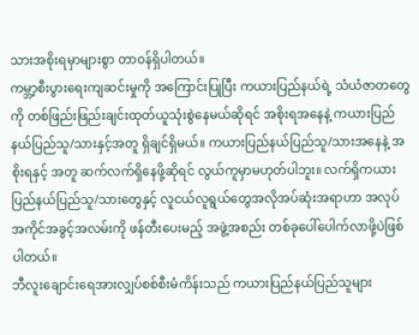သားအစိုးရမှာများစွာ တာဝန်ရှိပါတယ်။
ကမ္ဘာ့စီးပွားရေးကျဆင်းမှုကို အကြောင်းပြုပြီး ကယားပြည်နယ်ရဲ့ သံယံဇာတတွေကို တစ်ဖြည်းဖြည်းချင်းထုတ်ယူသုံးစွဲနေမယ်ဆိုရင် အစိုးရအနေနဲ့ ကယားပြည်နယ်ပြည်သူ/သားနှင့်အတူ ရှိချင်ရှိမယ်။ ကယားပြည်နယ်ပြည်သူ/သားအနေနဲ့ အစိုးရနှင့် အတူ ဆက်လက်ရှိနေဖို့ဆိုရင် လွယ်ကူမှာမဟုတ်ပါဘူး။ လက်ရှိကယားပြည်နယ်ပြည်သူ/သားတွေနှင့် လူငယ်လူရွယ်တွေအလိုအပ်ဆုံးအရာဟာ အလုပ်အကိုင်အခွင့်အလမ်းကို ဖန်တီးပေးမည့် အဖွဲ့အစည်း တစ်ခုပေါ်ပေါက်လာဖို့ပဲဖြစ်ပါတယ်။
ဘီလူးချောင်းရေအားလျှပ်စစ်စီးမံကိန်းသည် ကယားပြည်နယ်ပြည်သူများ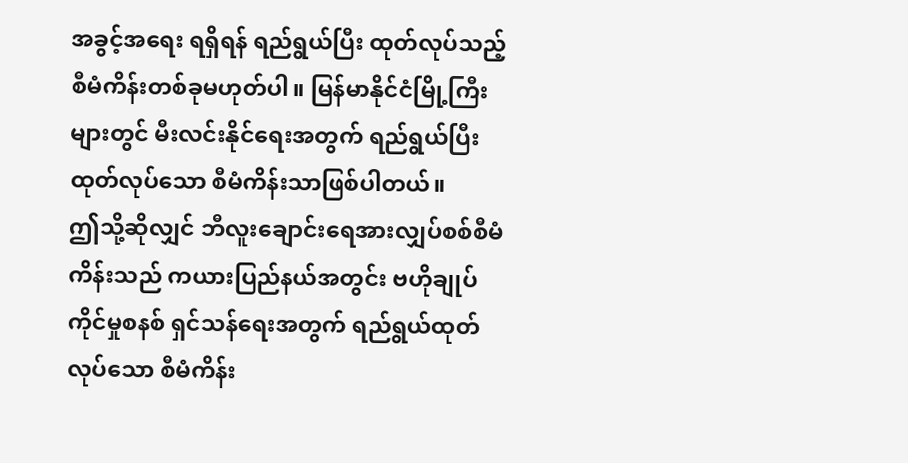အခွင့်အရေး ရရှိရန် ရည်ရွယ်ပြီး ထုတ်လုပ်သည့် စီမံကိန်းတစ်ခုမဟုတ်ပါ။ မြန်မာနိုင်ငံမြို့ကြီးများတွင် မီးလင်းနိုင်ရေးအတွက် ရည်ရွယ်ပြီးထုတ်လုပ်သော စီမံကိန်းသာဖြစ်ပါတယ်။
ဤသို့ဆိုလျှင် ဘီလူးချောင်းရေအားလျှပ်စစ်စီမံကိန်းသည် ကယားပြည်နယ်အတွင်း ဗဟိုချုပ်ကိုင်မှုစနစ် ရှင်သန်ရေးအတွက် ရည်ရွယ်ထုတ်လုပ်သော စီမံကိန်း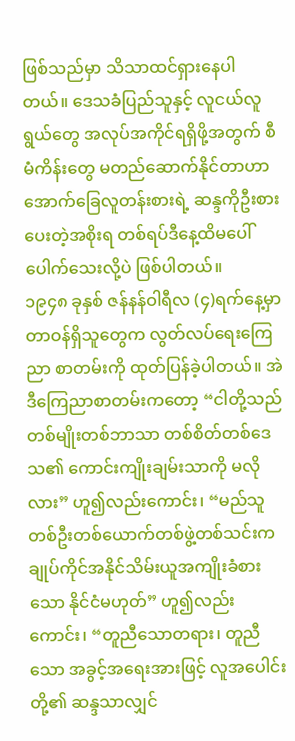ဖြစ်သည်မှာ သိသာထင်ရှားနေပါတယ်။ ဒေသခံပြည်သူနှင့် လူငယ်လူရွယ်တွေ အလုပ်အကိုင်ရရှိဖို့အတွက် စီမံကိန်းတွေ မတည်ဆောက်နိုင်တာဟာ အောက်ခြေလူတန်းစားရဲ့ ဆန္ဒကိုဦးစားပေးတဲ့အစိုးရ တစ်ရပ်ဒီနေ့ထိမပေါ်ပေါက်သေးလို့ပဲ ဖြစ်ပါတယ်။
၁၉၄၈ ခုနှစ် ဇန်နန်ဝါရီလ (၄)ရက်နေ့မှာ တာဝန်ရှိသူတွေက လွတ်လပ်ရေးကြေညာ စာတမ်းကို ထုတ်ပြန်ခဲ့ပါတယ်။ အဲဒီကြေညာစာတမ်းကတော့ “ငါတို့သည် တစ်မျိုးတစ်ဘာသာ တစ်စိတ်တစ်ဒေသ၏ ကောင်းကျိုးချမ်းသာကို မလိုလား” ဟူ၍လည်းကောင်း၊ “မည်သူတစ်ဦးတစ်ယောက်တစ်ဖွဲ့တစ်သင်းက ချုပ်ကိုင်အနိုင်သိမ်းယူအကျိုးခံစားသော နိုင်ငံမဟုတ်” ဟူ၍လည်းကောင်း၊ “တူညီသောတရား၊ တူညီသော အခွင့်အရေးအားဖြင့် လူအပေါင်းတို့၏ ဆန္ဒသာလျှင်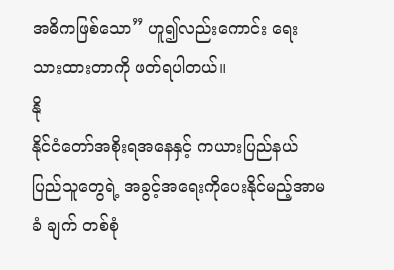အဓိကဖြစ်သော” ဟူ၍လည်းကောင်း ရေးသားထားတာကို ဖတ်ရပါတယ်။
နို
နိုင်ငံတော်အစိုးရအနေနှင့် ကယားပြည်နယ်ပြည်သူတွေရဲ့ အခွင့်အရေးကိုပေးနိုင်မည့်အာမခံ ချက် တစ်စုံ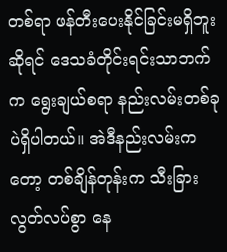တစ်ရာ ဖန်တီးပေးနိုင်ခြင်းမရှိဘူးဆိုရင် ဒေသခံတိုင်းရင်းသာဘက်က ရွေးချယ်စရာ နည်းလမ်းတစ်ခုပဲရှိပါတယ်။ အဲဒီနည်းလမ်းကတော့ တစ်ချိန်တုန်းက သီးခြားလွတ်လပ်စွာ နေ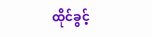ထိုင်ခွင့်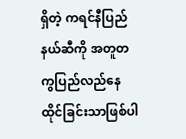ရှိတဲ့ ကရင်နီပြည်နယ်ဆီကို အတူတကွပြည်လည်နေထိုင်ခြင်းသာဖြစ်ပါ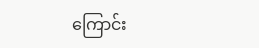ကြောင်း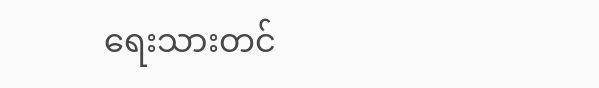ရေးသားတင်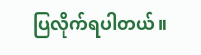ပြလိုက်ရပါတယ်။